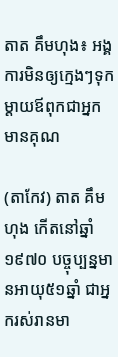តាត គឹមហុង៖ អង្គការមិនឲ្យក្មេងៗទុកម្ដាយឪពុកជាអ្នកមានគុណ

(តាកែវ) តាត គឹមហុង កើតនៅឆ្នាំ១៩៧០ បច្ចុប្បន្នមានអាយុ៥១ឆ្នាំ ជាអ្នករស់រានមា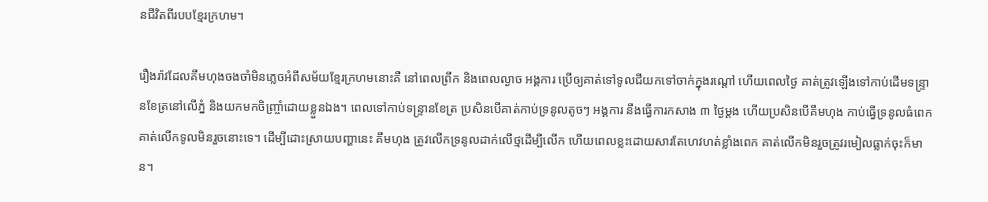នជីវិតពីរបបខ្មែរក្រហម។

រឿងរ៉ាវដែលគឹមហុងចងចាំមិនភ្លេចអំពីសម័យខ្មែរក្រហមនោះគឺ នៅពេលព្រឹក និងពេលល្ងាច អង្គការ ប្រើឲ្យគាត់ទៅទូលជីយកទៅចាក់ក្នុងរណ្ដៅ ហើយពេលថ្ងៃ គាត់ត្រូវឡើងទៅកាប់ដើមទន្ទ្រានខែត្រនៅលើភ្នំ និងយកមកចិញ្ចាំ្រដោយខ្លួនឯង។ ពេលទៅកាប់ទន្ទ្រានខែត្រ ប្រសិនបើគាត់កាប់ទ្រនូលតូចៗ អង្គការ នឹងធ្វើការកសាង ៣ ថ្ងៃម្ដង ហើយប្រសិនបើគឹមហុង កាប់ធ្វើទ្រនូលធំពេក គាត់លើកទូលមិនរួចនោះទេ។ ដើម្បីដោះស្រាយបញ្ហានេះ គឹមហុង ត្រូវលើកទ្រនូលដាក់លើថ្មដើម្បីលើក ហើយពេលខ្លះដោយសារតែហេវហត់ខ្លាំងពេក គាត់លើកមិនរួចត្រូវរមៀលធ្លាក់ចុះក៏មាន។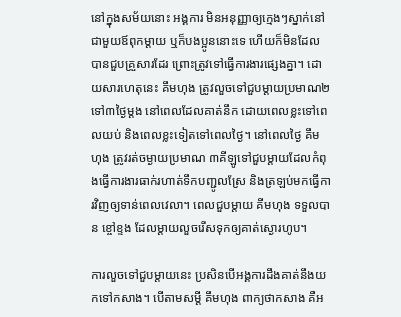នៅក្នុងសម័យនោះ អង្គការ មិនអនុញ្ញាឲ្យក្មេងៗស្នាក់នៅជាមួយឪពុកម្ដាយ ឬក៏បងប្អូននោះទេ ហើយក៏មិនដែលបានជួបគ្រួសារដែរ ព្រោះត្រូវទៅធ្វើការងារផ្សេងគ្នា។ ដោយសារហេតុនេះ គឹមហុង ត្រូវលួចទៅជួបម្ដាយប្រមាណ២ ទៅ៣ថ្ងៃម្ដង នៅពេលដែលគាត់នឹក ដោយពេលខ្លះទៅពេលយប់ និងពេលខ្លះទៀតទៅពេលថ្ងៃ។ នៅពេលថ្ងៃ គឹមហុង ត្រូវរត់ចម្ងាយប្រមាណ ៣គីឡូទៅជួបម្ដាយដែលកំពុងធ្វើការងារធាក់រហាត់ទឹកបញ្ជូលស្រែ និងត្រឡប់មកធ្វើការវិញឲ្យទាន់ពេលវេលា។ ពេលជួបម្ដាយ គីមហុង ទទួលបាន ខ្ចៅខ្ទង ដែលម្ដាយលួចរើសទុកឲ្យគាត់ស្ងោរហូប។

ការលួចទៅជួបម្ដាយនេះ ប្រសិនបើអង្គការដឹងគាត់នឹងយកទៅកសាង។ បើតាមសម្ដី គឹមហុង ពាក្យថាកសាង គឺអ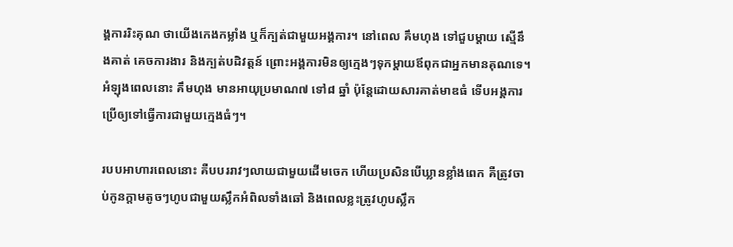ង្គការរិះគុណ ថាយើងកេងកម្លាំង ឬក៏ក្បត់ជាមួយអង្គការ។ នៅពេល គឹមហុង ទៅជួបម្ដាយ ស្មើនឹងគាត់ គេចការងារ និងក្បត់បដិវត្តន៍ ព្រោះអង្គការមិនឲ្យក្មេងៗទុកម្ដាយឪពុកជាអ្នកមានគុណទេ។ អំឡុងពេលនោះ គឹមហុង មានអាយុប្រមាណ៧ ទៅ៨ ឆ្នាំ ប៉ុន្តែដោយសារគាត់មាឌធំ ទើបអង្គការប្រើឲ្យទៅធ្វើការជាមួយក្មេងធំៗ។

របបអាហារពេលនោះ គឺបបររាវៗលាយជាមួយដើមចេក ហើយប្រសិនបើឃ្លានខ្លាំងពេក គឺត្រូវចាប់កូនក្ដាមតូចៗហូបជាមួយស្លឹកអំពិលទាំងឆៅ និងពេលខ្លះត្រូវហូបស្លឹក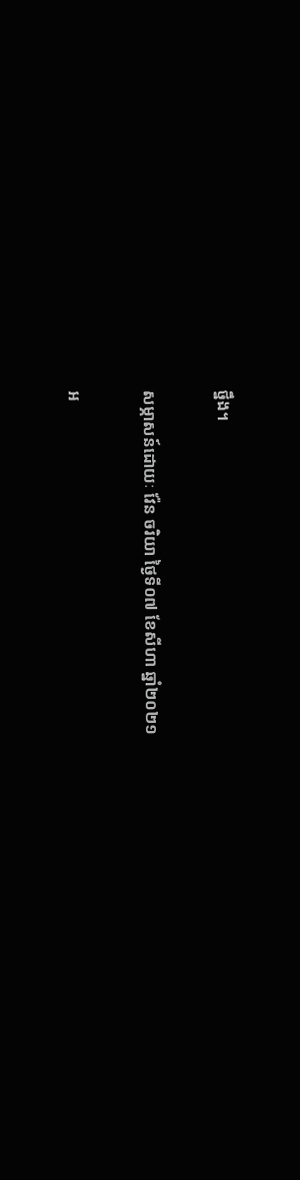ថ្នឹង។

សម្ភាសន៍ដោយៈ វ៉ែន ចរិយា ថ្ងៃទី០៧ ខែសីហា ឆ្នាំ២០២១

អ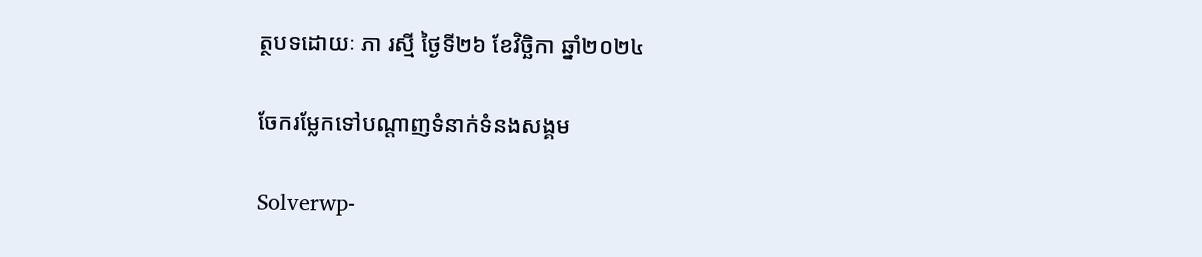ត្ថបទដោយៈ ភា រស្មី ថ្ងៃទី២៦ ខែវិច្ឆិកា ឆ្នាំ២០២៤

ចែករម្លែកទៅបណ្តាញទំនាក់ទំនងសង្គម

Solverwp-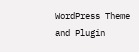WordPress Theme and Plugin